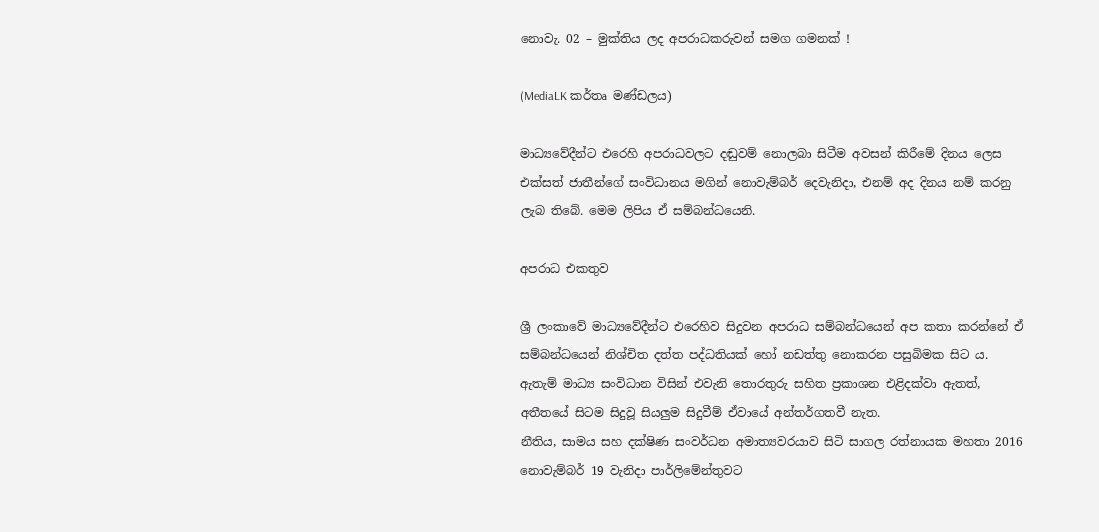නොවැ. 02 – මුක්තිය ලද අපරාධකරුවන් සමග ගමනක් !

(MediaLK කර්තෘ මණ්ඩලය)

මාධ්‍යවේදීන්ට එරෙහි අපරාධවලට දඬුවම් නොලබා සිටීම අවසන් කිරීමේ දිනය ලෙස එක්සත් ජාතීන්ගේ සංවිධානය මගින් නොවැම්බර් දෙවැනිදා, එනම් අද දිනය නම් කරනු ලැබ තිබේ. මෙම ලිපිය ඒ සම්බන්ධයෙනි.

අපරාධ එකතුව

ශ්‍රී ලංකාවේ මාධ්‍යවේදීන්ට එරෙහිව සිදුවන අපරාධ සම්බන්ධයෙන් අප කතා කරන්නේ ඒ සම්බන්ධයෙන් නිශ්චිත දත්ත පද්ධතියක් හෝ නඩත්තු නොකරන පසුබිමක සිට ය. ඇතැම් මාධ්‍ය සංවිධාන විසින් එවැනි තොරතුරු සහිත ප්‍රකාශන එළිදක්වා ඇතත්, අතීතයේ සිටම සිදුවූ සියලුම සිදුවීම් ඒවායේ අන්තර්ගතවී නැත.
නීතිය, සාමය සහ දක්ෂිණ සංවර්ධන අමාත්‍යවරයාව සිටි සාගල රත්නායක මහතා 2016 නොවැම්බර් 19 වැනිදා පාර්ලිමේන්තුවට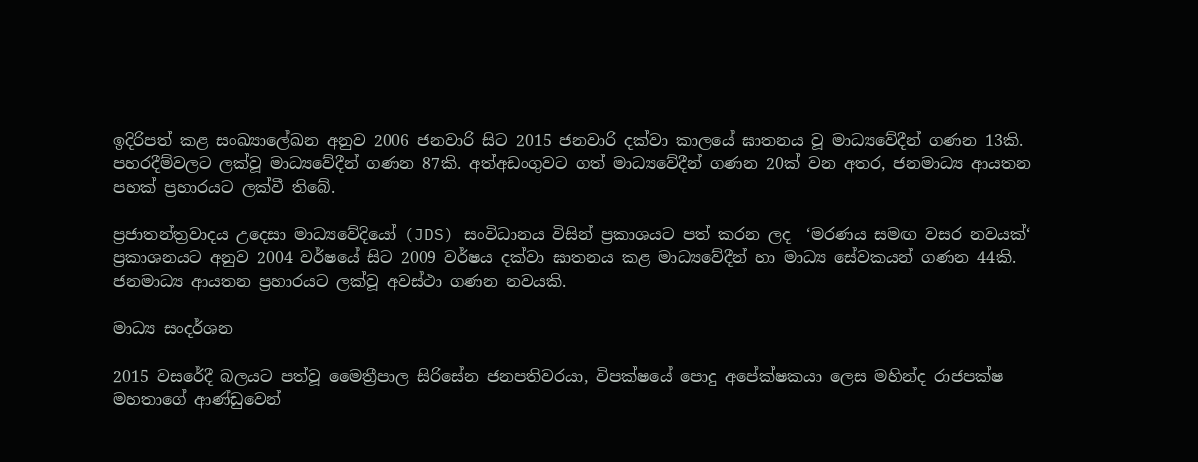ඉදිරිපත් කළ සංඛ්‍යාලේඛන අනුව 2006 ජනවාරි සිට 2015 ජනවාරි දක්වා කාලයේ ඝාතනය වූ මාධ්‍යවේදීන් ගණන 13කි. පහරදීම්වලට ලක්වූ මාධ්‍යවේදීන් ගණන 87කි. අත්අඩංගුවට ගත් මාධ්‍යවේදීන් ගණන 20ක් වන අතර, ජනමාධ්‍ය ආයතන පහක් ප්‍රහාරයට ලක්වී තිබේ.

ප්‍රජාතන්ත්‍රවාදය උදෙසා මාධ්‍යවේදියෝ (JDS) සංවිධානය විසින් ප්‍රකාශයට පත් කරන ලද  ‘මරණය සමඟ වසර නවයක්‘ ප්‍රකාශනයට අනුව 2004 වර්ෂයේ සිට 2009 වර්ෂය දක්වා ඝාතනය කළ මාධ්‍යවේදීන් හා මාධ්‍ය සේවකයන් ගණන 44කි.  ජනමාධ්‍ය ආයතන ප්‍රහාරයට ලක්වූ අවස්ථා ගණන නවයකි.

මාධ්‍ය සංදර්ශන

2015 වසරේදී බලයට පත්වූ මෛත්‍රීපාල සිරිසේන ජනපතිවරයා, විපක්ෂයේ පොදු අපේක්ෂකයා ලෙස මහින්ද රාජපක්ෂ මහතාගේ ආණ්ඩුවෙන්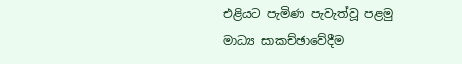එළියට පැමිණ පැවැත්වූ පළමු මාධ්‍ය සාකච්ඡාවේදීම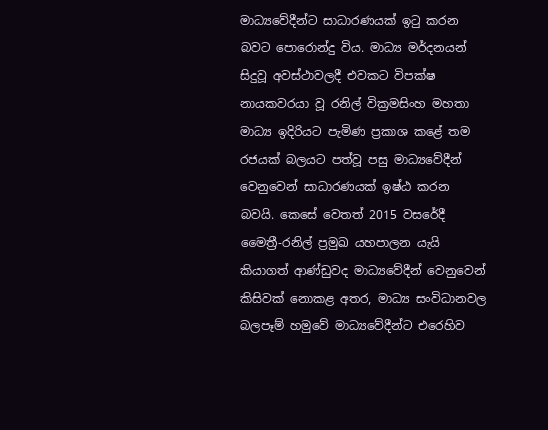මාධ්‍යවේදීන්ට සාධාරණයක් ඉටු කරන බවට පොරොන්දු විය. මාධ්‍ය මර්දනයන් සිදුවූ අවස්ථාවලදී එවකට විපක්ෂ නායකවරයා වූ රනිල් වික්‍රමසිංහ මහතා මාධ්‍ය ඉදිරියට පැමිණ ප්‍රකාශ කළේ තම රජයක් බලයට පත්වූ පසු මාධ්‍යවේදීන් වෙනුවෙන් සාධාරණයක් ඉෂ්ඨ කරන බවයි. කෙසේ වෙතත් 2015 වසරේදී මෛත්‍රී-රනිල් ප්‍රමුඛ යහපාලන යැයි කියාගත් ආණ්ඩුවද මාධ්‍යවේදීන් වෙනුවෙන් කිසිවක් නොකළ අතර, මාධ්‍ය සංවිධානවල බලපෑම් හමුවේ මාධ්‍යවේදීන්ට එරෙහිව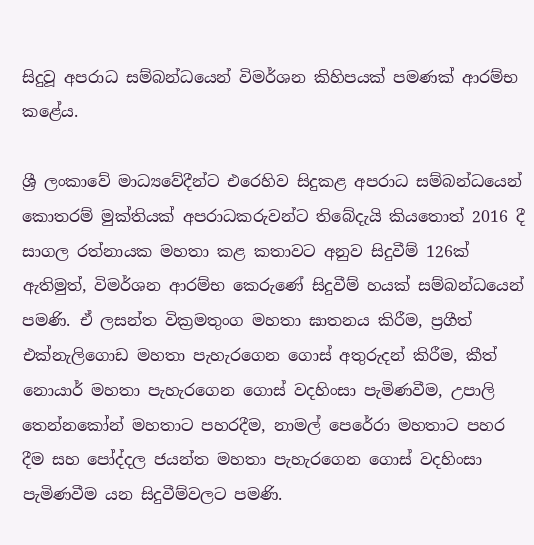සිදුවූ අපරාධ සම්බන්ධයෙන් විමර්ශන කිහිපයක් පමණක් ආරම්භ කළේය.

ශ්‍රී ලංකාවේ මාධ්‍යවේදීන්ට එරෙහිව සිදුකළ අපරාධ සම්බන්ධයෙන් කොතරම් මුක්තියක් අපරාධකරුවන්ට තිබේදැයි කියතොත් 2016 දී සාගල රත්නායක මහතා කළ කතාවට අනුව සිදුවීම් 126ක් ඇතිමුත්, විමර්ශන ආරම්භ කෙරුණේ සිදුවීම් හයක් සම්බන්ධයෙන් පමණි. ඒ ලසන්ත වික්‍රමතුංග මහතා ඝාතනය කිරීම, ප්‍රගීත් එක්නැලිගොඩ මහතා පැහැරගෙන ගොස් අතුරුදන් කිරීම, කීත් නොයාර් මහතා පැහැරගෙන ගොස් වදහිංසා පැමිණවීම, උපාලි තෙන්නකෝන් මහතාට පහරදීම, නාමල් පෙරේරා මහතාට පහර දීම සහ පෝද්දල ජයන්ත මහතා පැහැරගෙන ගොස් වදහිංසා පැමිණවීම යන සිදුවීම්වලට පමණි.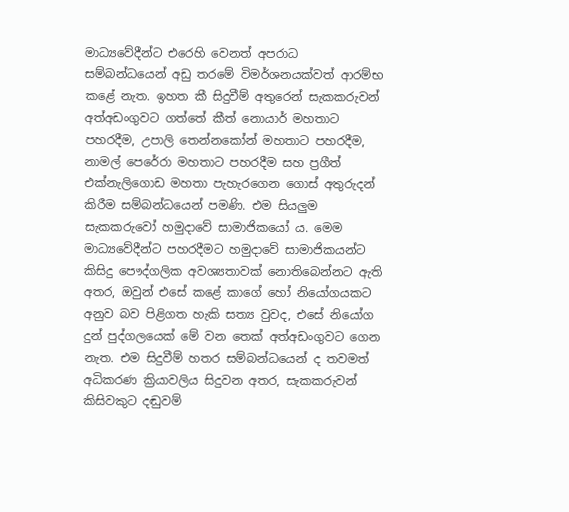මාධ්‍යවේදීන්ට එරෙහි වෙනත් අපරාධ සම්බන්ධයෙන් අඩු තරමේ විමර්ශනයක්වත් ආරම්භ කළේ නැත. ඉහත කී සිදුවීම් අතුරෙන් සැකකරුවන් අත්අඩංගුවට ගත්තේ කීත් නොයාර් මහතාට පහරදීම, උපාලි තෙන්නකෝන් මහතාට පහරදීම, නාමල් පෙරේරා මහතාට පහරදීම සහ ප්‍රගීත් එක්නැලිගොඩ මහතා පැහැරගෙන ගොස් අතුරුදන් කිරීම සම්බන්ධයෙන් පමණි. එම සියලුම සැකකරුවෝ හමුදාවේ සාමාජිකයෝ ය. මෙම මාධ්‍යවේදීන්ට පහරදීමට හමුදාවේ සාමාජිකයන්ට කිසිදු පෞද්ගලික අවශ්‍යතාවක් නොතිබෙන්නට ඇති අතර, ඔවුන් එසේ කළේ කාගේ හෝ නියෝගයකට අනුව බව පිළිගත හැකි සත්‍ය වුවද, එසේ නියෝග දුන් පුද්ගලයෙක් මේ වන තෙක් අත්අඩංගුවට ගෙන නැත. එම සිදුවීම් හතර සම්බන්ධයෙන් ද තවමත් අධිකරණ ක්‍රියාවලිය සිදුවන අතර, සැකකරුවන් කිසිවකුට දඬුවම්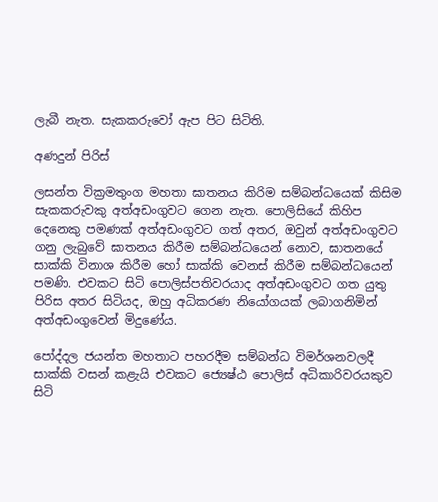ලැබී නැත. සැකකරුවෝ ඇප පිට සිටිති.

අණදුන් පිරිස්

ලසන්ත වික්‍රමතුංග මහතා ඝාතනය කිරිම සම්බන්ධයෙක් කිසිම සැකකරුවකු අත්අඩංගුවට ගෙන නැත. පොලිසියේ කිහිප දෙනෙකු පමණක් අත්අඩංගුවට ගත් අතර, ඔවුන් අත්අඩංගුවට ගනු ලැබුවේ ඝාතනය කිරීම සම්බන්ධයෙන් නොව, ඝාතනයේ සාක්කි විනාශ කිරීම හෝ සාක්කි වෙනස් කිරීම සම්බන්ධයෙන් පමණි. එවකට සිටි පොලිස්පතිවරයාද අත්අඩංගුවට ගත යුතු පිරිස අතර සිටියද, ඔහු අධිකරණ නියෝගයක් ලබාගනිමින් අත්අඩංගුවෙන් මිදුණේය.

පෝද්දල ජයන්ත මහතාට පහරදීම සම්බන්ධ විමර්ශනවලදී සාක්කි වසන් කළැයි එවකට ජ්‍යෙෂ්ඨ පොලිස් අධිකාරිවරයකුව සිටි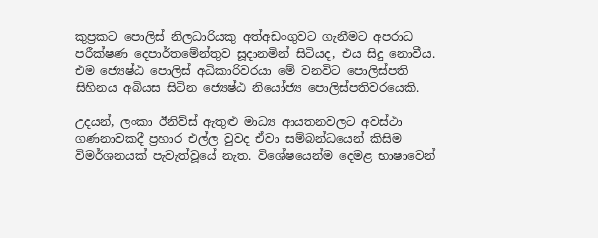කුප්‍රකට පොලිස් නිලධාරියකු අත්අඩංගුවට ගැනීමට අපරාධ පරීක්ෂණ දෙපාර්තමේන්තුව සූදානමින් සිටියද, එය සිදු නොවීය. එම ජ්‍යෙෂ්ඨ පොලිස් අධිකාරිවරයා මේ වනවිට පොලිස්පති සිහිනය අබියස සිටින ජ්‍යෙෂ්ඨ නියෝජ්‍ය පොලිස්පතිවරයෙකි.

උදයන්, ලංකා ඊනිව්ස් ඇතුළු මාධ්‍ය ආයතනවලට අවස්ථා ගණනාවකදී ප්‍රහාර එල්ල වුවද ඒවා සම්බන්ධයෙන් කිසිම විමර්ශනයක් පැවැත්වූයේ නැත. විශේෂයෙන්ම දෙමළ භාෂාවෙන්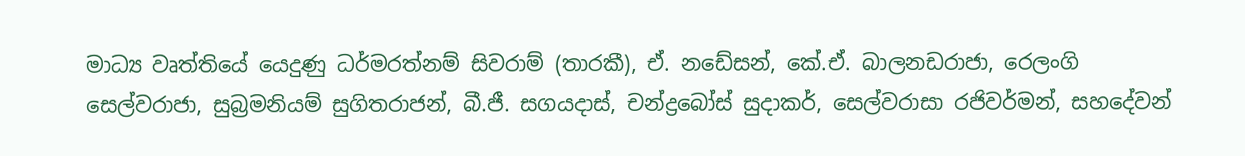මාධ්‍ය වෘත්තියේ යෙදුණු ධර්මරත්නම් සිවරාම් (තාරකී), ඒ. නඩේසන්, කේ.ඒ. බාලනඩරාජා, රෙලංගි සෙල්වරාජා, සුබ්‍රමනියම් සුගිතරාජන්, බී.ජී. සගයදාස්, චන්ද්‍රබෝස් සුදාකර්, සෙල්වරාසා රජිවර්මන්, සහදේවන්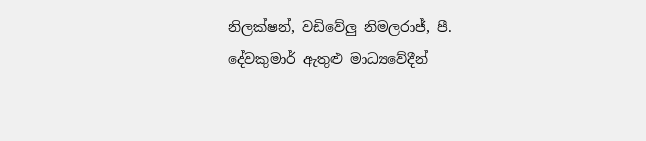නිලක්ෂන්, වඩිවේලු නිමලරාජ්, පී. දේවකුමාර් ඇතුළු මාධ්‍යවේදීන්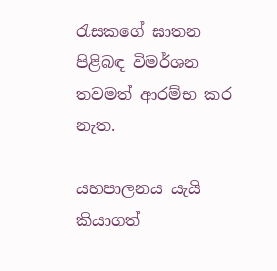රැසකගේ ඝාතන පිළිබඳ විමර්ශන තවමත් ආරම්භ කර නැත.

යහපාලනය යැයි කියාගත්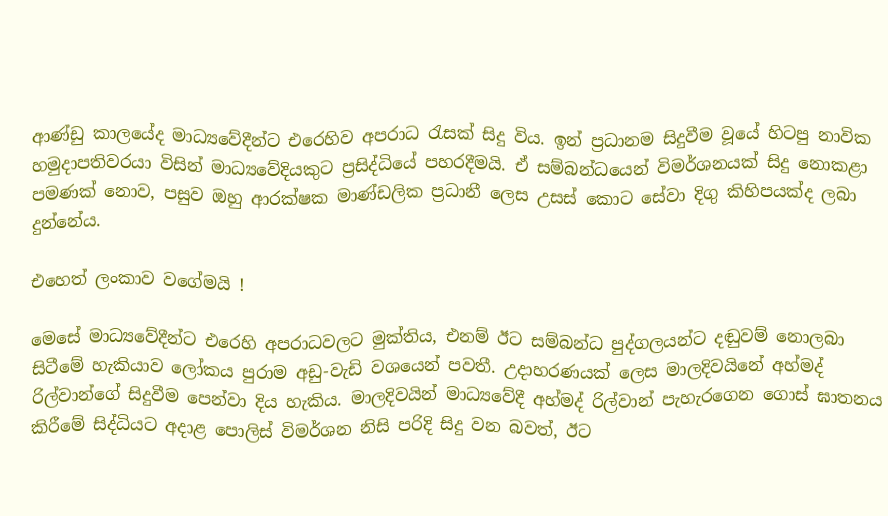ආණ්ඩු කාලයේද මාධ්‍යවේදීන්ට එරෙහිව අපරාධ රැසක් සිදු විය. ඉන් ප්‍රධානම සිදුවීම වූයේ හිටපු නාවික හමුදාපතිවරයා විසින් මාධ්‍යවේදියකුට ප්‍රසිද්ධියේ පහරදීමයි. ඒ සම්බන්ධයෙන් විමර්ශනයක් සිදු නොකළා පමණක් නොව, පසුව ඔහු ආරක්ෂක මාණ්ඩලික ප්‍රධානී ලෙස උසස් කොට සේවා දිගු කිහිපයක්ද ලබා දුන්නේය.

එහෙත් ලංකාව වගේමයි !

මෙසේ මාධ්‍යවේදීන්ට එරෙහි අපරාධවලට මුක්තිය, එනම් ඊට සම්බන්ධ පුද්ගලයන්ට දඬුවම් නොලබා සිටීමේ හැකියාව ලෝකය පුරාම අඩු-වැඩි වශයෙන් පවතී. උදාහරණයක් ලෙස මාලදිවයිනේ අහ්මද් රිල්වාන්ගේ සිදුවීම පෙන්වා දිය හැකිය. මාලදිවයින් මාධ්‍යවේදී අහ්මද් රිල්වාන් පැහැරගෙන ගොස් ඝාතනය කිරීමේ සිද්ධියට අදාළ පොලිස් විමර්ශන නිසි පරිදි සිදු වන බවත්, ඊට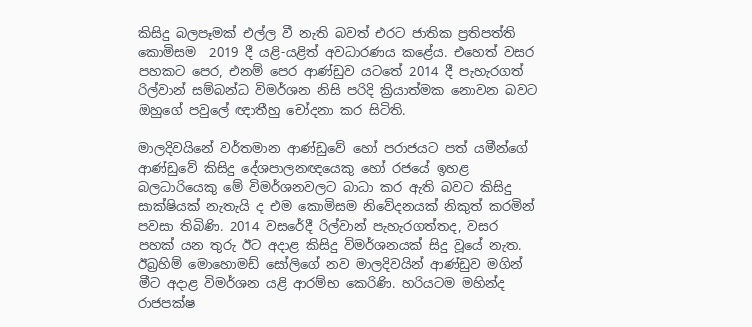කිසිදු බලපෑමක් එල්ල වී නැති බවත් එරට ජාතික ප්‍රතිපත්ති කොමිසම  2019 දී යළි-යළිත් අවධාරණය කළේය. එහෙත් වසර පහකට පෙර, එනම් පෙර ආණ්ඩුව යටතේ 2014 දී පැහැරගත් රිල්වාන් සම්බන්ධ විමර්ශන නිසි පරිදි ක්‍රියාත්මක නොවන බවට ඔහුගේ පවුලේ ඥාතීහු චෝදනා කර සිටිති.

මාලදිවයිනේ වර්තමාන ආණ්ඩුවේ හෝ පරාජයට පත් යමීන්ගේ ආණ්ඩුවේ කිසිදු දේශපාලනඥයෙකු හෝ රජයේ ඉහළ බලධාරියෙකු මේ විමර්ශනවලට බාධා කර ඇති බවට කිසිදු සාක්ෂියක් නැතැයි ද එම කොමිසම නිවේදනයක් නිකුත් කරමින් පවසා තිබිණි. 2014 වසරේදී රිල්වාන් පැහැරගත්තද, වසර පහක් යන තුරු ඊට අදාළ කිසිදු විමර්ශනයක් සිදු වූයේ නැත. ඊබ්‍රහිම් මොහොමඩ් සෝලිගේ නව මාලදිවයින් ආණ්ඩුව මගින් මීට අදාළ විමර්ශන යළි ආරම්භ කෙරිණි. හරියටම මහින්ද රාජපක්ෂ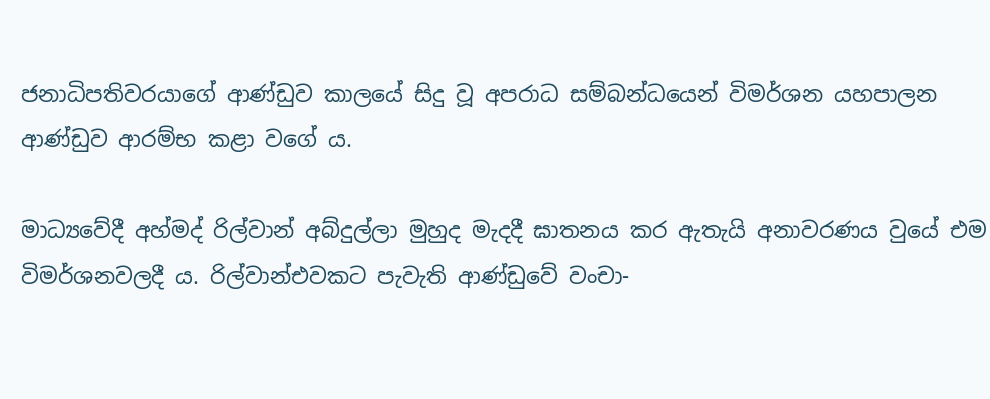ජනාධිපතිවරයාගේ ආණ්ඩුව කාලයේ සිදු වූ අපරාධ සම්බන්ධයෙන් විමර්ශන යහපාලන ආණ්ඩුව ආරම්භ කළා වගේ ය.

මාධ්‍යවේදී අහ්මද් රිල්වාන් අබ්දුල්ලා මුහුද මැදදී ඝාතනය කර ඇතැයි අනාවරණය වුයේ එම විමර්ශනවලදී ය. රිල්වාන්එවකට පැවැති ආණ්ඩුවේ වංචා-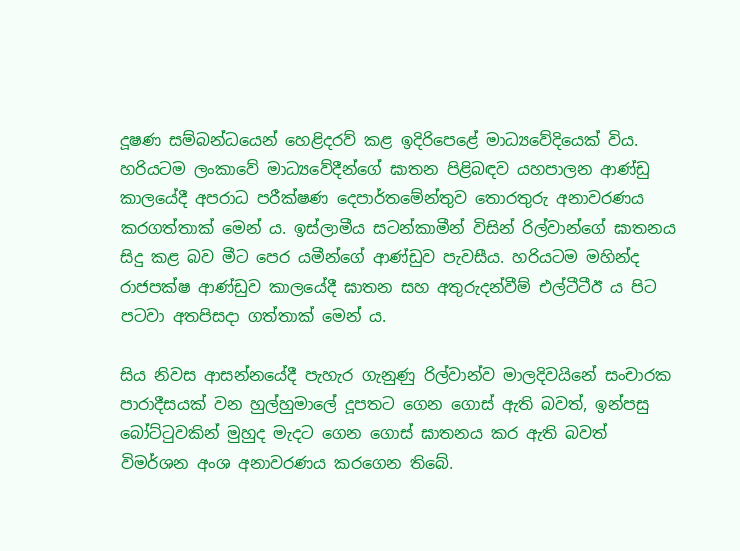දූෂණ සම්බන්ධයෙන් හෙළිදරව් කළ ඉදිරිපෙළේ මාධ්‍යවේදියෙක් විය. හරියටම ලංකාවේ මාධ්‍යවේදීන්ගේ ඝාතන පිළිබඳව යහපාලන ආණ්ඩු කාලයේදී අපරාධ පරීක්ෂණ දෙපාර්තමේන්තුව තොරතුරු අනාවරණය කරගත්තාක් මෙන් ය. ඉස්ලාමීය සටන්කාමීන් විසින් රිල්වාන්ගේ ඝාතනය සිදු කළ බව මීට පෙර යමීන්ගේ ආණ්ඩුව පැවසීය. හරියටම මහින්ද රාජපක්ෂ ආණ්ඩුව කාලයේදී ඝාතන සහ අතුරුදන්වීම් එල්ටීටීඊ ය පිට පටවා අතපිසදා ගත්තාක් මෙන් ය.

සිය නිවස ආසන්නයේදී පැහැර ගැනුණු රිල්වාන්ව මාලදිවයිනේ සංචාරක පාරාදීසයක් වන හුල්හුමාලේ දූපතට ගෙන ගොස් ඇති බවත්, ඉන්පසු බෝට්ටුවකින් මුහුද මැදට ගෙන ගොස් ඝාතනය කර ඇති බවත් විමර්ශන අංශ අනාවරණය කරගෙන තිබේ.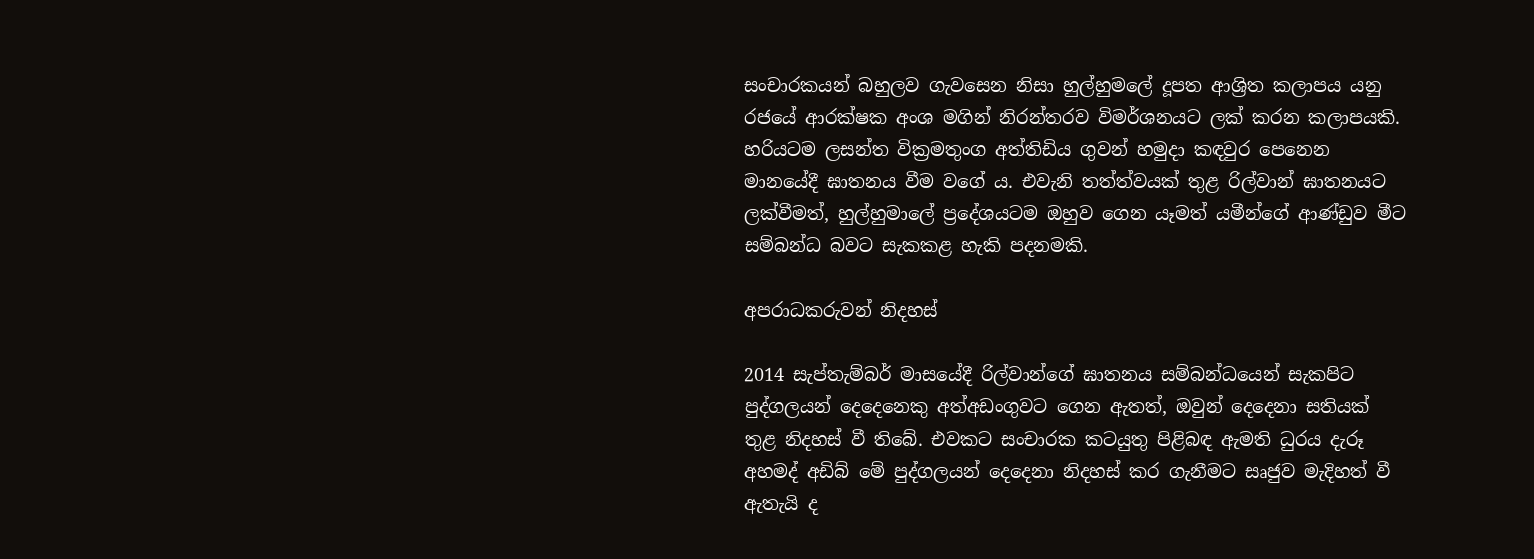සංචාරකයන් බහුලව ගැවසෙන නිසා හුල්හුමලේ දූපත ආශ්‍රිත කලාපය යනු රජයේ ආරක්ෂක අංශ මගින් නිරන්තරව විමර්ශනයට ලක් කරන කලාපයකි. හරියටම ලසන්ත වික්‍රමතුංග අත්තිඩිය ගුවන් හමුදා කඳවුර පෙනෙන මානයේදී ඝාතනය වීම වගේ ය. එවැනි තත්ත්වයක් තුළ රිල්වාන් ඝාතනයට ලක්වීමත්, හුල්හුමාලේ ප්‍රදේශයටම ඔහුව ගෙන යෑමත් යමීන්ගේ ආණ්ඩුව මීට සම්බන්ධ බවට සැකකළ හැකි පදනමකි.

අපරාධකරුවන් නිදහස්

2014 සැප්තැම්බර් මාසයේදී රිල්වාන්ගේ ඝාතනය සම්බන්ධයෙන් සැකපිට පුද්ගලයන් දෙදෙනෙකු අත්අඩංගුවට ගෙන ඇතත්, ඔවුන් දෙදෙනා සතියක් තුළ නිදහස් වී තිබේ. එවකට සංචාරක කටයුතු පිළිබඳ ඇමති ධුරය දැරූ අහමද් අඩිබ් මේ පුද්ගලයන් දෙදෙනා නිදහස් කර ගැනීමට සෘජුව මැදිහත් වී ඇතැයි ද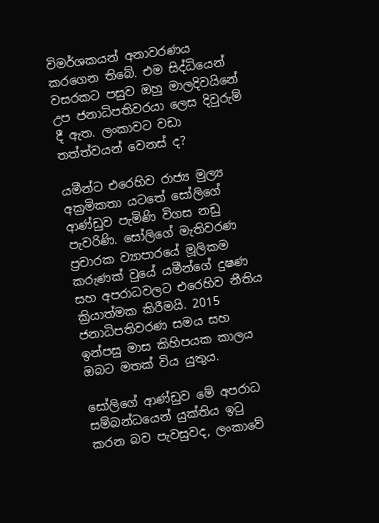විමර්ශකයන් අනාවරණය කරගෙන තිබේ. එම සිද්ධියෙන් වසරකට පසුව ඔහු මාලදිවයිනේ උප ජනාධිපතිවරයා ලෙස දිවුරුම් දී ඇත. ලංකාවට වඩා තත්ත්වයන් වෙනස් ද?

යමීන්ට එරෙහිව රාජ්‍ය මුල්‍ය අක්‍රමිකතා යටතේ සෝලිගේ ආණ්ඩුව පැමිණි විගස නඩු පැවරිණි. සෝලිගේ මැතිවරණ ප්‍රචාරක ව්‍යාපාරයේ මූලිකම කරුණක් වුයේ යමීන්ගේ දුෂණ සහ අපරාධවලට එරෙහිව නීතිය ක්‍රියාත්මක කිරීමයි. 2015 ජනාධිපතිවරණ සමය සහ ඉන්පසු මාස කිහිපයක කාලය ඔබට මතක් විය යුතුය.

සෝලිගේ ආණ්ඩුව මේ අපරාධ සම්බන්ධයෙන් යුක්තිය ඉටු කරන බව පැවසුවද, ලංකාවේ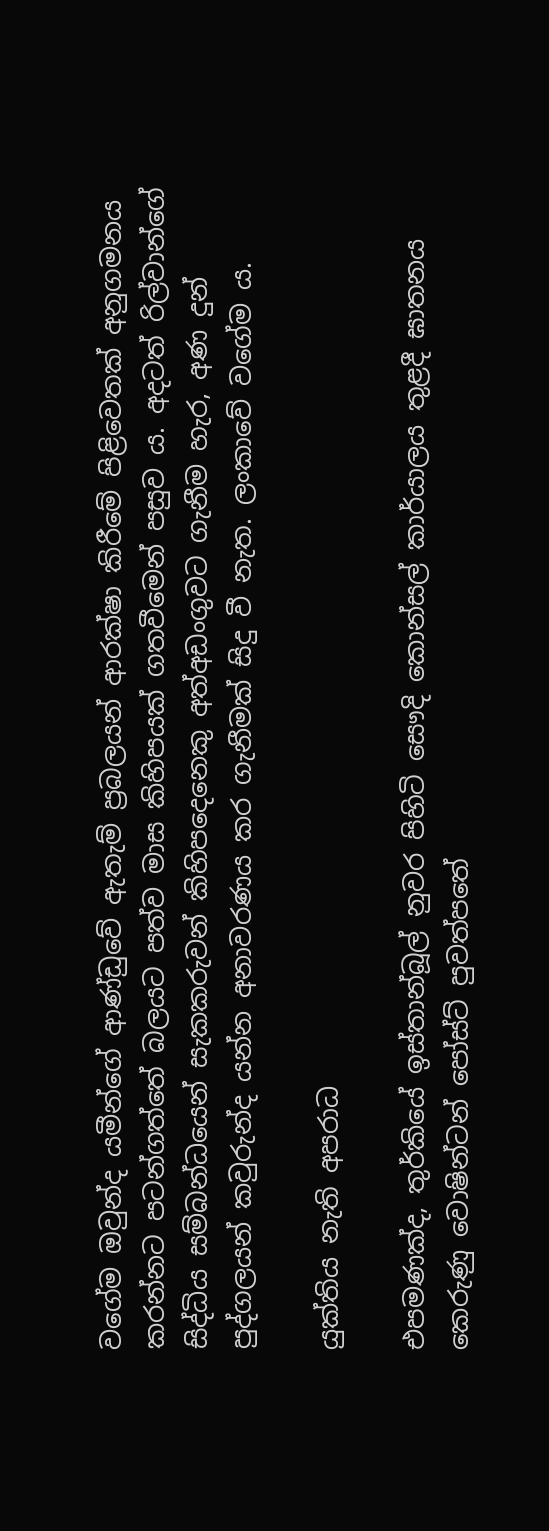වගේම ඔවුන්ද යමීන්ගේ ආණ්ඩුවේ ඇතැම් ප්‍රබලයන් ආරක්ෂා කිරීමේ පිළිවෙතක් අනුගමනය කරන්නට පටන්ගත්තේ බලයට පත්ව මාස කිහිපයක් ගතවීමෙන් පසුව ය. අදටත් රිල්වාන්ගේ සිද්ධිය සම්බන්ධයෙන් සැකකරුවන් කිහිපදෙනෙකු අත්අඩංගුවට ගැනීම හැර, අණ දුන් පුද්ගලයන් කවුරුන්ද යන්න අනාවරණය කර ගැනීමක් සිදු වී නැත. ලංකාවේ වගේම ය.

යුක්තිය නැති අපරාධ

එපමණක්ද, තුර්කියේ ඉස්තාන්බූල් නුවර පිහිටි සෞදි කොන්සල් කාර්යාලය තුළදී ඝාතනය කෙරුණු වොෂින්ටන් පෝස්ට් පුවත්පතේ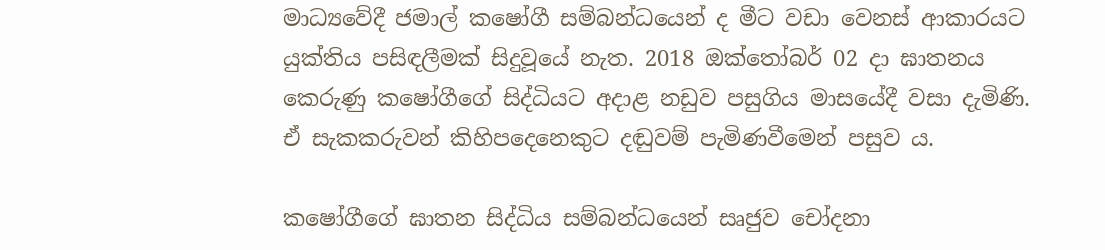මාධ්‍යවේදී ජමාල් කෂෝගී සම්බන්ධයෙන් ද මීට වඩා වෙනස් ආකාරයට යුක්තිය පසිඳලීමක් සිදුවූයේ නැත. 2018 ඔක්තෝබර් 02 දා ඝාතනය කෙරුණු කෂෝගීගේ සිද්ධියට අදාළ නඩුව පසුගිය මාසයේදී වසා දැමිණි. ඒ සැකකරුවන් කිහිපදෙනෙකුට දඬුවම් පැමිණවීමෙන් පසුව ය.

කෂෝගීගේ ඝාතන සිද්ධිය සම්බන්ධයෙන් සෘජුව චෝදනා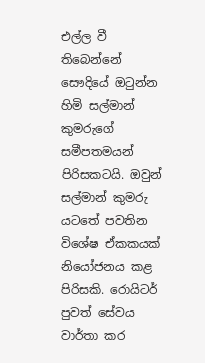එල්ල වී තිබෙන්නේ සෞදියේ ඔටුන්න හිමි සල්මාන් කුමරුගේ සමීපතමයන් පිරිසකටයි. ඔවුන් සල්මාන් කුමරු යටතේ පවතින විශේෂ ඒකකයක් නියෝජනය කළ පිරිසකි. රොයිටර් පුවත් සේවය වාර්තා කර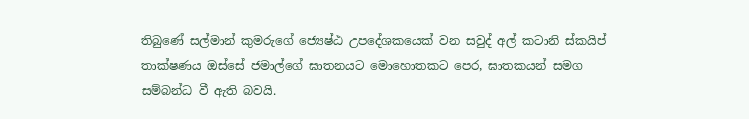තිබුණේ සල්මාන් කුමරුගේ ජ්‍යෙෂ්ඨ උපදේශකයෙක් වන සවුද් අල් කටානි ස්කයිප් තාක්ෂණය ඔස්සේ ජමාල්ගේ ඝාතනයට මොහොතකට පෙර, ඝාතකයන් සමග සම්බන්ධ වී ඇති බවයි.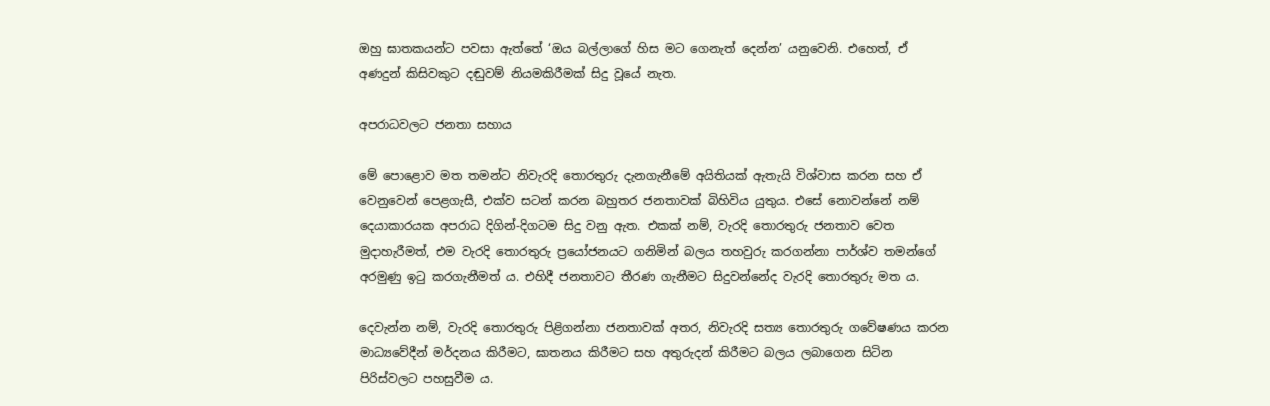ඔහු ඝාතකයන්ට පවසා ඇත්තේ ‘ඔය බල්ලාගේ හිස මට ගෙනැත් දෙන්න’ යනුවෙනි. එහෙත්, ඒ අණදුන් කිසිවකුට දඬුවම් නියමකිරීමක් සිදු වූයේ නැත.

අපරාධවලට ජනතා සහාය

මේ පොළොව මත තමන්ට නිවැරදි තොරතුරු දැනගැනීමේ අයිතියක් ඇතැයි විශ්වාස කරන සහ ඒ වෙනුවෙන් පෙළගැසී, එක්ව සටන් කරන බහුතර ජනතාවක් බිහිවිය යුතුය. එසේ නොවන්නේ නම් දෙයාකාරයක අපරාධ දිගින්-දිගටම සිදු වනු ඇත. එකක් නම්, වැරදි තොරතුරු ජනතාව වෙත මුදාහැරීමත්, එම වැරදි තොරතුරු ප්‍රයෝජනයට ගනිමින් බලය තහවුරු කරගන්නා පාර්ශ්ව තමන්ගේ අරමුණු ඉටු කරගැනීමත් ය. එහිදී ජනතාවට තීරණ ගැනීමට සිදුවන්නේද වැරදි තොරතුරු මත ය.

දෙවැන්න නම්, වැරදි තොරතුරු පිළිගන්නා ජනතාවක් අතර, නිවැරදි සත්‍ය තොරතුරු ගවේෂණය කරන මාධ්‍යවේදීන් මර්දනය කිරීමට, ඝාතනය කිරීමට සහ අතුරුදන් කිරීමට බලය ලබාගෙන සිටින පිරිස්වලට පහසුවීම ය.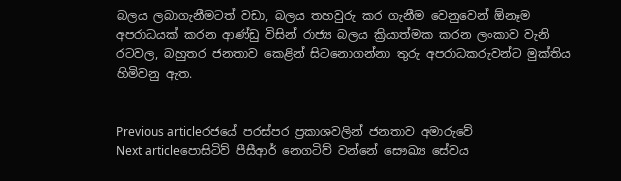බලය ලබාගැනීමටත් වඩා, බලය තහවුරු කර ගැනීම වෙනුවෙන් ඕනෑම අපරාධයක් කරන ආණ්ඩු විසින් රාජ්‍ය බලය ක්‍රියාත්මක කරන ලංකාව වැනි රටවල, බහුතර ජනතාව කෙළින් සිටනොගන්නා තුරු අපරාධකරුවන්ට මුක්තිය හිමිවනු ඇත.


Previous articleරජයේ පරස්පර ප්‍රකාශවලින් ජනතාව අමාරුවේ
Next articleපොසිටිව් පීසීආර් නෙගටිව් වන්නේ සෞඛ්‍ය සේවය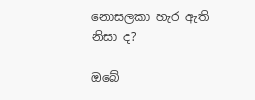නොසලකා හැර ඇති නිසා ද?

ඔබේ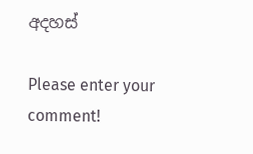අදහස්

Please enter your comment!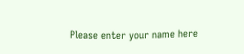Please enter your name here